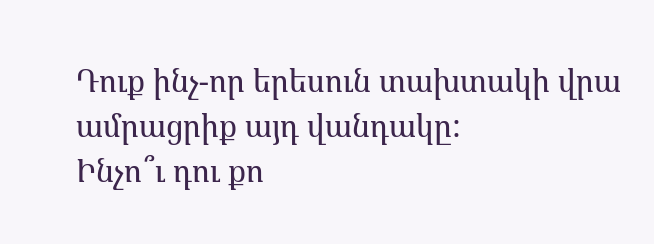Դուք ինչ-որ երեսուն տախտակի վրա ամրացրիք այդ վանդակը:
Ինչո՞ւ դու քո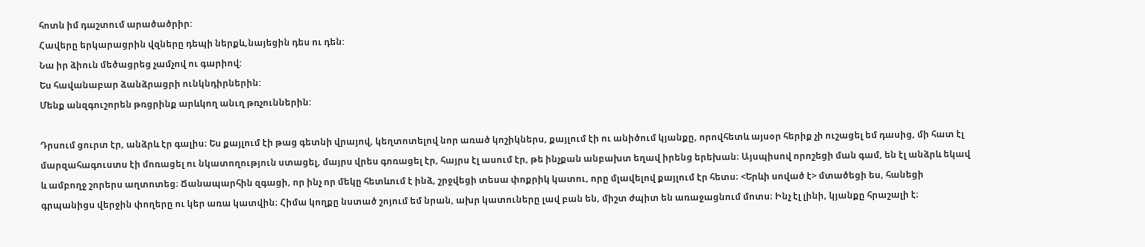հոտն իմ դաշտում արածածրիր:
Հավերը երկարացրին վզները դեպի ներքև,նայեցին դես ու դեն:
Նա իր ձիուն մեծացրեց չամչով ու գարիով:
Ես հավանաբար ձանձրացրի ունկնդիրներին:
Մենք անզգուշորեն թռցրինք արևկող անւղ թռչուններին:

Դրսում ցուրտ էր, անձրև էր գալիս։ Ես քայլում էի թաց գետնի վրայով, կեղտոտելով նոր առած կոշիկներս, քայլում էի ու անիծում կյանքը, որովհետև այսօր հերիք չի ուշացել եմ դասից, մի հատ էլ մարզահագուստս էի մոռացել ու նկատողություն ստացել, մայրս վրես գոռացել էր, հայրս էլ ասում էր, թե ինչքան անբախտ եղավ իրենց երեխան։ Այսպիսով որոշեցի ման գամ, են էլ անձրև եկավ և ամբողջ շորերս աղտոտեց։ Ճանապարհին զգացի, որ ինչ որ մեկը հետևում է ինձ, շրջվեցի տեսա փոքրիկ կատու, որը մլավելով քայլում էր հետս։ <Երևի սոված է> մտածեցի ես, հանեցի գրպանիցս վերջին փողերը ու կեր առա կատվին։ Հիմա կողքը նստած շոյում եմ նրան, ախր կատուները լավ բան են, միշտ ժպիտ են առաջացնում մոտս։ Ինչ էլ լինի, կյանքը հրաշալի է։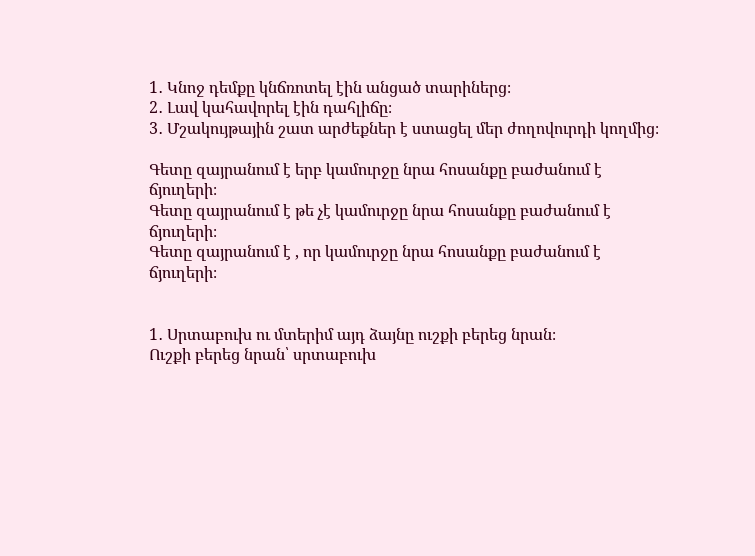1․ Կնոջ դեմքը կնճռոտել էին անցած տարիներց։
2․ Լավ կահավորել էին դահլիճը։
3․ Մշակույթային շատ արժեքներ է ստացել մեր ժողովուրդի կողմից։

Գետը զայրանում է երբ կամուրջը նրա հոսանքը բաժանում է ճյուղերի։
Գետը զայրանում է թե չէ կամուրջը նրա հոսանքը բաժանում է ճյուղերի։
Գետը զայրանում է , որ կամուրջը նրա հոսանքը բաժանում է ճյուղերի։


1․ Սրտաբուխ ու մտերիմ այդ ձայնը ուշքի բերեց նրան։
Ուշքի բերեց նրան՝ սրտաբուխ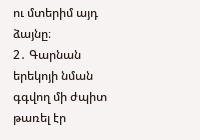ու մտերիմ այդ ձայնը։
2․ Գարնան երեկոյի նման գգվող մի ժպիտ թառել էր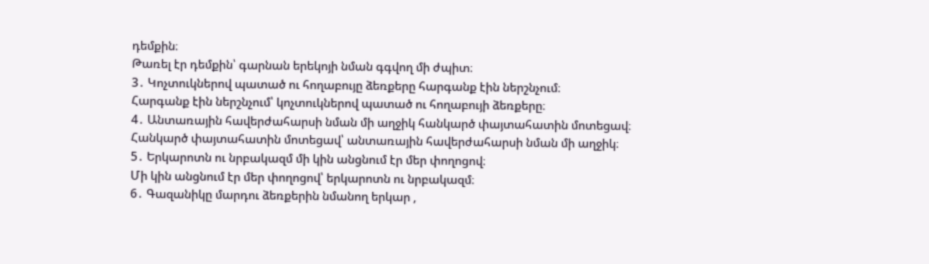դեմքին։
Թառել էր դեմքին՝ գարնան երեկոյի նման գգվող մի ժպիտ։
3․ Կոչտուկներով պատած ու հողաբույը ձեռքերը հարգանք էին ներշնչում։
Հարգանք էին ներշնչում՝ կոչտուկներով պատած ու հողաբույի ձեռքերը։
4․ Անտառային հավերժահարսի նման մի աղջիկ հանկարծ փայտահատին մոտեցավ։
Հանկարծ փայտահատին մոտեցավ՝ անտառային հավերժահարսի նման մի աղջիկ։
5․ Երկարոտն ու նրբակազմ մի կին անցնում էր մեր փողոցով։
Մի կին անցնում էր մեր փողոցով՝ երկարոտն ու նրբակազմ։
6․ Գազանիկը մարդու ձեռքերին նմանող երկար ,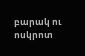բարակ ու ոսկրոտ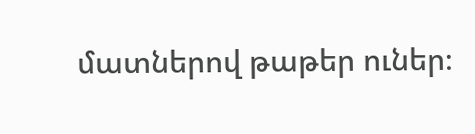մատներով թաթեր ուներ։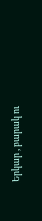Երկար , բարակ ու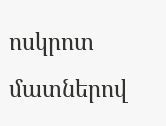ոսկրոտ մատներով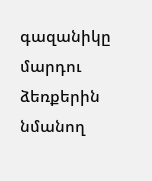գազանիկը մարդու ձեռքերին նմանող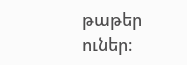թաթեր ուներ։